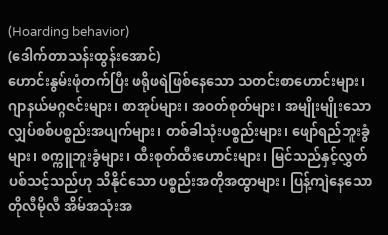(Hoarding behavior)
(ဒေါက်တာသန်းထွန်းအောင်)
ဟောင်းနွမ်းဖုံတက်ပြီး ဖရိုဖရဲဖြစ်နေသော သတင်းစာဟောင်းများ၊ ဂျာနယ်မဂ္ဂဇင်းများ၊ စာအုပ်များ၊ အဝတ်စုတ်များ၊ အမျိုးမျိုးသောလျှပ်စစ်ပစ္စည်းအပျက်များ၊ တစ်ခါသုံးပစ္စည်းများ၊ ဖျော်ရည်ဘူးခွံများ၊ စက္ကူဘူးခွံများ၊ ထီးစုတ်ထီးဟောင်းများ၊ မြင်သည်နှင့်လွှတ်ပစ်သင့်သည်ဟု သိနိုင်သော ပစ္စည်းအတိုအထွာများ၊ ပြန့်ကျဲနေသော တိုလီမိုလီ အိမ်အသုံးအ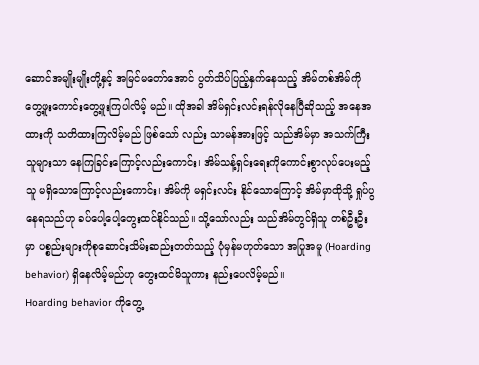ဆောင်အမျိုးမျိုးတို့နှင့် အမြင်မတော်အောင် ပွတ်သိပ်ပြည့်နှက်နေသည့် အိမ်တစ်အိမ်ကို တွေ့ဖူးကောင်းတွေ့ဖူးကြပါလိမ့် မည်။ ထိုအခါ အိမ်ရှင်းလင်းရန်လိုနေပြီဆိုသည့် အနေအထားကို သတိထားကြလိမ့်မည် ဖြစ်သော် လည်း သာမန်အားဖြင့် သည်အိမ်မှာ အသက်ကြီးသူများသာ နေကြခြင်းကြောင့်လည်းကောင်း၊ အိမ်သန့်ရှင်းရေးကိုကောင်းစွာလုပ်ပေးမည့်သူ မရှိသောကြောင့်လည်းကောင်း၊ အိမ်ကို မရှင်းလင်း နိုင်သောကြောင့် အိမ်မှာထိုသို့ ရှုပ်ပွနေရသည်ဟု ခပ်ပေါ့ပေါ့တွေးထင်နိုင်သည်။ သို့သော်လည်း သည်အိမ်တွင်ရှိသူ တစ်ဦးဦးမှာ ပစ္စည်းများကိုစုဆောင်းသိမ်းဆည်းတတ်သည့် ပုံမှန်မဟုတ်သော အပြုအမူ (Hoarding behavior) ရှိနေလိမ့်မည်ဟု တွေးထင်မိသူကား နည်းပေလိမ့်မည်။
Hoarding behavior ကိုတွေ့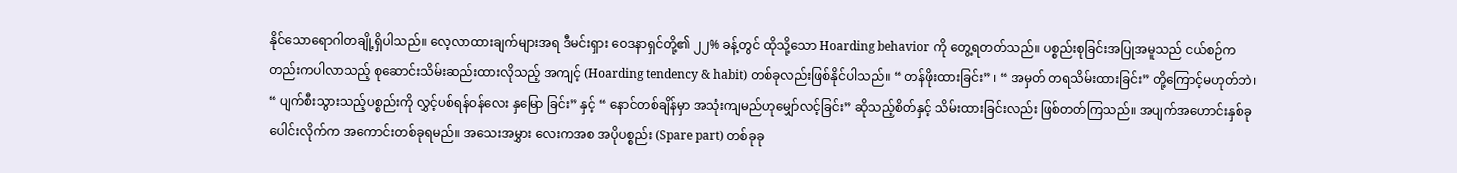နိုင်သောရောဂါတချို့ရှိပါသည်။ လေ့လာထားချက်များအရ ဒီမင်းရှား ဝေဒနာရှင်တို့၏ ၂၂% ခန့်တွင် ထိုသို့သော Hoarding behavior ကို တွေ့ရတတ်သည်။ ပစ္စည်းစုခြင်းအပြုအမူသည် ငယ်စဉ်ကတည်းကပါလာသည့် စုဆောင်းသိမ်းဆည်းထားလိုသည့် အကျင့် (Hoarding tendency & habit) တစ်ခုလည်းဖြစ်နိုင်ပါသည်။ “ တန်ဖိုးထားခြင်း” ၊ “ အမှတ် တရသိမ်းထားခြင်း” တို့ကြောင့်မဟုတ်ဘဲ၊ “ ပျက်စီးသွားသည့်ပစ္စည်းကို လွှင့်ပစ်ရန်ဝန်လေး နှမြော ခြင်း” နှင့် “ နောင်တစ်ချိန်မှာ အသုံးကျမည်ဟုမျှော်လင့်ခြင်း” ဆိုသည့်စိတ်နှင့် သိမ်းထားခြင်းလည်း ဖြစ်တတ်ကြသည်။ အပျက်အဟောင်းနှစ်ခုပေါင်းလိုက်က အကောင်းတစ်ခုရမည်။ အသေးအမွှား လေးကအစ အပိုပစ္စည်း (Spare part) တစ်ခုခု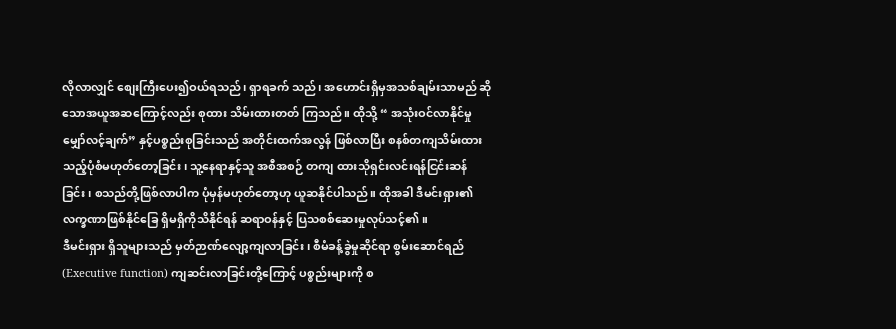လိုလာလျှင် စျေးကြီးပေး၍ဝယ်ရသည်၊ ရှာရခက် သည်၊ အဟောင်းရှိမှအသစ်ချမ်းသာမည် ဆိုသောအယူအဆကြောင့်လည်း စုထား သိမ်းထားတတ် ကြသည်။ ထိုသို့ “ အသုံးဝင်လာနိုင်မှုမျှော်လင့်ချက်” နှင့်ပစ္စည်းစုခြင်းသည် အတိုင်းထက်အလွန် ဖြစ်လာပြီး စနစ်တကျသိမ်းထားသည့်ပုံစံမဟုတ်တော့ခြင်း၊ သူ့နေရာနှင့်သူ အစီအစဉ် တကျ ထားသိုရှင်းလင်းရန်ငြင်းဆန်ခြင်း၊ စသည်တို့ဖြစ်လာပါက ပုံမှန်မဟုတ်တော့ဟု ယူဆနိုင်ပါသည်။ ထိုအခါ ဒီမင်းရှား၏လက္ခဏာဖြစ်နိုင်ခြေ ရှိမရှိကိုသိနိုင်ရန် ဆရာဝန်နှင့် ပြသစစ်ဆေးမှုလုပ်သင့်၏။
ဒီမင်းရှား ရှိသူများသည် မှတ်ဉာဏ်လျော့ကျလာခြင်း၊ စီမံခန့်ခွဲမှုဆိုင်ရာ စွမ်းဆောင်ရည် (Executive function) ကျဆင်းလာခြင်းတို့ကြောင့် ပစ္စည်းများကို စ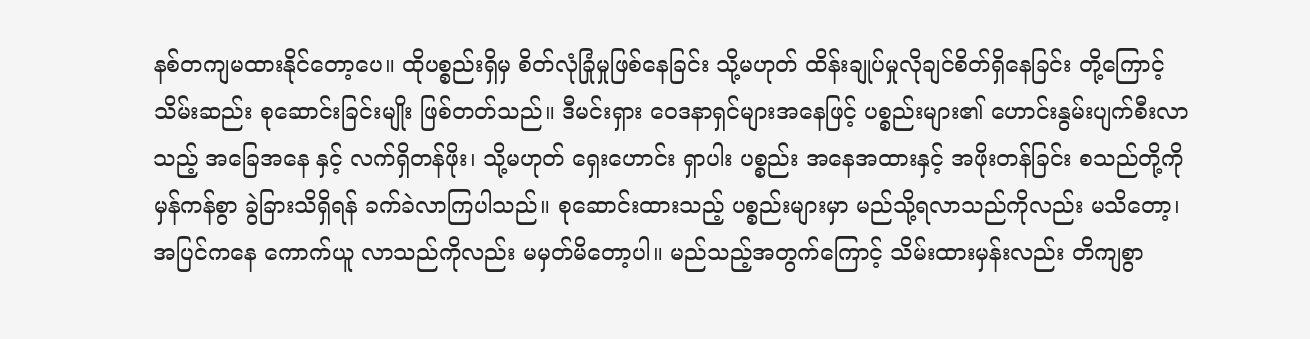နစ်တကျမထားနိုင်တော့ပေ။ ထိုပစ္စည်းရှိမှ စိတ်လုံခြုံမှုဖြစ်နေခြင်း သို့မဟုတ် ထိန်းချုပ်မှုလိုချင်စိတ်ရှိနေခြင်း တို့ကြောင့် သိမ်းဆည်း စုဆောင်းခြင်းမျိုး ဖြစ်တတ်သည်။ ဒီမင်းရှား ဝေဒနာရှင်များအနေဖြင့် ပစ္စည်းများ၏ ဟောင်းနွမ်းပျက်စီးလာသည့် အခြေအနေ နှင့် လက်ရှိတန်ဖိုး၊ သို့မဟုတ် ရှေးဟောင်း ရှာပါး ပစ္စည်း အနေအထားနှင့် အဖိုးတန်ခြင်း စသည်တို့ကို မှန်ကန်စွာ ခွဲခြားသိရှိရန် ခက်ခဲလာကြပါသည်။ စုဆောင်းထားသည့် ပစ္စည်းများမှာ မည်သို့ရလာသည်ကိုလည်း မသိတော့၊ အပြင်ကနေ ကောက်ယူ လာသည်ကိုလည်း မမှတ်မိတော့ပါ။ မည်သည့်အတွက်ကြောင့် သိမ်းထားမှန်းလည်း တိကျစွာ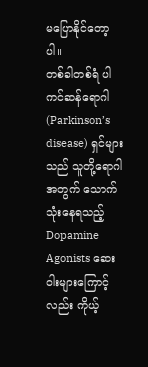မပြောနိုင်တော့ပါ။
တစ်ခါတစ်ရံ ပါကင်ဆန်ရောဂါ (Parkinson’s disease) ရှင်များသည် သူတို့ရောဂါအတွက် သောက်သုံးနေရသည့် Dopamine Agonists ဆေးဝါးများကြောင့်လည်း ကိုယ့်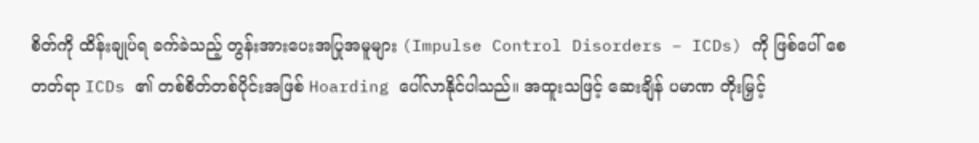စိတ်ကို ထိန်းချုပ်ရ ခက်ခဲသည့် တွန်းအားပေးအပြုအမူများ (Impulse Control Disorders – ICDs) ကို ဖြစ်ပေါ် စေ တတ်ရာ ICDs ၏ တစ်စိတ်တစ်ပိုင်းအဖြစ် Hoarding ပေါ်လာနိုင်ပါသည်။ အထူးသဖြင့် ဆေးချိန် ပမာဏ တိုးမြှင့်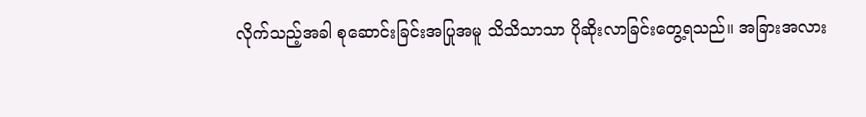လိုက်သည့်အခါ စုဆောင်းခြင်းအပြုအမူ သိသိသာသာ ပိုဆိုးလာခြင်းတွေ့ရသည်။ အခြားအလား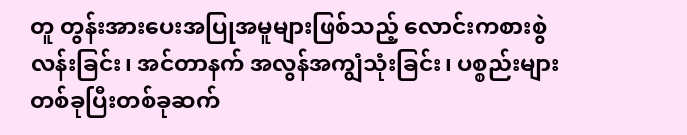တူ တွန်းအားပေးအပြုအမူများဖြစ်သည့် လောင်းကစားစွဲလန်းခြင်း၊ အင်တာနက် အလွန်အကျွံသုံးခြင်း၊ ပစ္စည်းများတစ်ခုပြီးတစ်ခုဆက်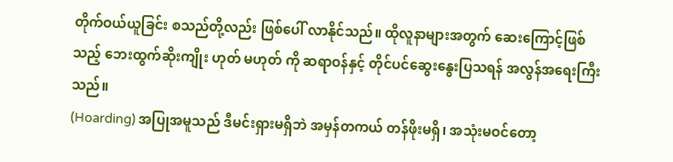တိုက်ဝယ်ယူခြင်း စသည်တို့လည်း ဖြစ်ပေါ် လာနိုင်သည်။ ထိုလူနာများအတွက် ဆေးကြောင့်ဖြစ်သည့် ဘေးထွက်ဆိုးကျိုး ဟုတ် မဟုတ် ကို ဆရာဝန်နှင့် တိုင်ပင်ဆွေးနွေးပြသရန် အလွန်အရေးကြီးသည်။
(Hoarding) အပြုအမူသည် ဒီမင်းရှားမရှိဘဲ အမှန်တကယ် တန်ဖိုးမရှိ၊ အသုံးမဝင်တော့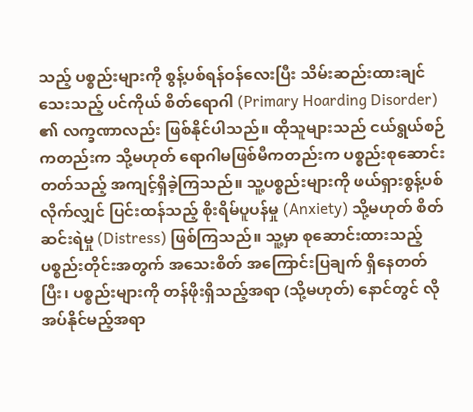သည့် ပစ္စည်းများကို စွန့်ပစ်ရန်ဝန်လေးပြီး သိမ်းဆည်းထားချင်သေးသည့် ပင်ကိုယ် စိတ်ရောဂါ (Primary Hoarding Disorder) ၏ လက္ခဏာလည်း ဖြစ်နိုင်ပါသည်။ ထိုသူများသည် ငယ်ရွယ်စဉ် ကတည်းက သို့မဟုတ် ရောဂါမဖြစ်မီကတည်းက ပစ္စည်းစုဆောင်းတတ်သည့် အကျင့်ရှိခဲ့ကြသည်။ သူ့ပစ္စည်းများကို ဖယ်ရှားစွန့်ပစ်လိုက်လျှင် ပြင်းထန်သည့် စိုးရိမ်ပူပန်မှု (Anxiety) သို့မဟုတ် စိတ် ဆင်းရဲမှု (Distress) ဖြစ်ကြသည်။ သူ့မှာ စုဆောင်းထားသည့် ပစ္စည်းတိုင်းအတွက် အသေးစိတ် အကြောင်းပြချက် ရှိနေတတ်ပြီး၊ ပစ္စည်းများကို တန်ဖိုးရှိသည့်အရာ (သို့မဟုတ်) နောင်တွင် လိုအပ်နိုင်မည့်အရာ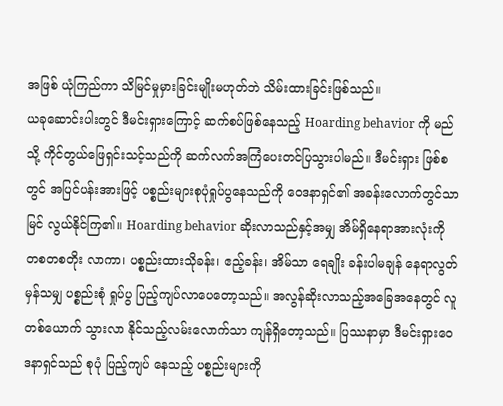အဖြစ် ယုံကြည်ကာ သိမြင်မှုမှားခြင်းမျိုးမဟုတ်ဘဲ သိမ်းထားခြင်းဖြစ်သည်။
ယခုဆောင်းပါးတွင် ဒီမင်းရှားကြောင့် ဆက်စပ်ဖြစ်နေသည့် Hoarding behavior ကို မည်သို့ ကိုင်တွယ်ဖြေရှင်းသင့်သည်ကို ဆက်လက်အကြံပေးတင်ပြသွားပါမည်။ ဒီမင်းရှား ဖြစ်စ တွင် အပြင်ပန်းအားဖြင့် ပစ္စည်းများစုပုံရှုပ်ပွနေသည်ကို ဝေဒနာရှင်၏ အခန်းလောက်တွင်သာ မြင် လွယ်နိုင်ကြ၏။ Hoarding behavior ဆိုးလာသည်နှင့်အမျှ အိမ်ရှိနေရာအားလုံးကို တစတစတိုး လာကာ၊ ပစ္စည်းထားသိုခန်း၊ ဧည့်ခန်း၊ အိမ်သာ ရေချိုး ခန်းပါမချန် နေရာလွတ်မှန်သမျှ ပစ္စည်းစုံ ရှုပ်ပွ ပြည့်ကျပ်လာပေတော့သည်။ အလွန်ဆိုးလာသည့်အခြေအနေတွင် လူတစ်ယောက် သွားလာ နိုင်သည့်လမ်းလောက်သာ ကျန်ရှိတော့သည်။ ပြဿနာမှာ ဒီမင်းရှားဝေဒနာရှင်သည် စုပုံ ပြည့်ကျပ် နေသည့် ပစ္စည်းများကို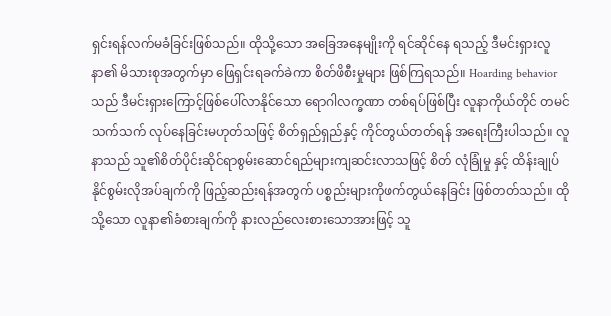ရှင်းရန်လက်မခံခြင်းဖြစ်သည်။ ထိုသို့သော အခြေအနေမျိုးကို ရင်ဆိုင်နေ ရသည့် ဒီမင်းရှားလူနာ၏ မိသားစုအတွက်မှာ ဖြေရှင်းရခက်ခဲကာ စိတ်ဖိစီးမှုများ ဖြစ်ကြရသည်။ Hoarding behavior သည် ဒီမင်းရှားကြောင့်ဖြစ်ပေါ်လာနိုင်သော ရောဂါလက္ခဏာ တစ်ရပ်ဖြစ်ပြီး လူနာကိုယ်တိုင် တမင်သက်သက် လုပ်နေခြင်းမဟုတ်သဖြင့် စိတ်ရှည်ရှည်နှင့် ကိုင်တွယ်တတ်ရန် အရေးကြီးပါသည်။ လူနာသည် သူ၏စိတ်ပိုင်းဆိုင်ရာစွမ်းဆောင်ရည်များကျဆင်းလာသဖြင့် စိတ် လုံခြုံမှု နှင့် ထိန်းချုပ်နိုင်စွမ်းလိုအပ်ချက်ကို ဖြည့်ဆည်းရန်အတွက် ပစ္စည်းများကိုဖက်တွယ်နေခြင်း ဖြစ်တတ်သည်။ ထိုသို့သော လူနာ၏ခံစားချက်ကို နားလည်လေးစားသောအားဖြင့် သူ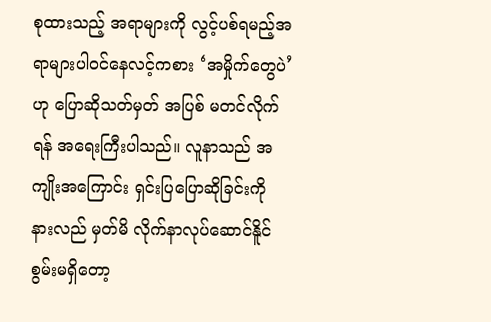စုထားသည့် အရာများကို လွင့်ပစ်ရမည့်အရာများပါဝင်နေလင့်ကစား ‘အမှိုက်တွေပဲ’ ဟု ပြောဆိုသတ်မှတ် အပြစ် မတင်လိုက်ရန် အရေးကြီးပါသည်။ လူနာသည် အကျိုးအကြောင်း ရှင်းပြပြောဆိုခြင်းကို နားလည် မှတ်မိ လိုက်နာလုပ်ဆောင်နိူင်စွမ်းမရှိတော့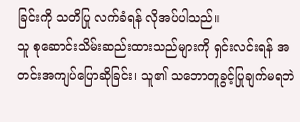ခြင်းကို သတိပြု လက်ခံရန် လိုအပ်ပါသည်။
သူ စုဆောင်းသိမ်းဆည်းထားသည်များကို ရှင်းလင်းရန် အတင်းအကျပ်ပြောဆိုခြင်း၊ သူ၏ သဘောတူခွင့်ပြုချက်မရဘဲ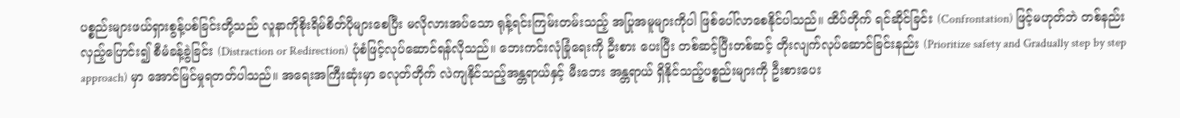ပစ္စည်းများဖယ်ရှားစွန့်ပစ်ခြင်းတို့သည် လူနာကိုစိုးရိမ်စိတ်ပိုများစေပြီး မလိုလားအပ်သော ရုန့်ရင်းကြမ်းတမ်းသည့် အပြုအမူများကိုပါ ဖြစ်ပေါ်လာစေနိုင်ပါသည်။ ထိပ်တိုက် ရင်ဆိုင်ခြင်း (Confrontation) ဖြင့်မဟုတ်ဘဲ တစ်နည်းလှည့်ပြောင်း၍ စီမံခန့်ခွဲခြင်း (Distraction or Redirection) ပုံစံဖြင့်လုပ်ဆောင်ရန်လိုသည်။ ဘေးကင်းလုံခြုံရေးကို ဦးစား ပေးပြီး တစ်ဆင့်ပြီးတစ်ဆင့် တိုးလျက်လုပ်ဆောင်ခြင်းနည်း (Prioritize safety and Gradually step by step approach) မှာ အောင်မြင်မှုရတတ်ပါသည်။ အရေးအကြီးဆုံးမှာ ခလုတ်တိုက် လဲကျနိုင်သည့်အန္တရာယ်နှင့် မီးဘေး အန္တရာယ် ရှိနိုင်သည့်ပစ္စည်းများကို ဦးစားပေး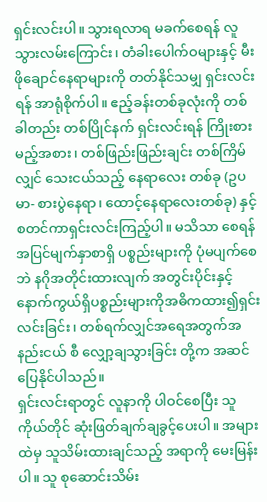ရှင်းလင်းပါ။ သွားရလာရ မခက်စေရန် လူသွားလမ်းကြောင်း၊ တံခါးပေါက်ဝများနှင့် မီးဖိုချောင်နေရာများကို တတ်နိုင်သမျှ ရှင်းလင်းရန် အာရုံစိုက်ပါ။ ဧည့်ခန်းတစ်ခုလုံးကို တစ်ခါတည်း တစ်ပြိုင်နက် ရှင်းလင်းရန် ကြိုးစားမည့်အစား၊ တစ်ဖြည်းဖြည်းချင်း တစ်ကြိမ်လျှင် သေးငယ်သည့် နေရာလေး တစ်ခု (ဥပမာ- စားပွဲနေရာ၊ ထောင့်နေရာလေးတစ်ခု) နှင့် စတင်ကာရှင်းလင်းကြည့်ပါ။ မသိသာ စေရန် အပြင်မျက်နှာစာရှိ ပစ္စည်းများကို ပုံမပျက်စေဘဲ နဂိုအတိုင်းထားလျက် အတွင်းပိုင်းနှင့် နောက်ကွယ်ရှိပစ္စည်းများကိုအဓိကထား၍ရှင်းလင်းခြင်း၊ တစ်ရက်လျှင်အရေအတွက်အနည်းငယ် စီ လျှော့ချသွားခြင်း တို့က အဆင်ပြေနိုင်ပါသည်။
ရှင်းလင်းရာတွင် လူနာကို ပါဝင်စေပြီး သူကိုယ်တိုင် ဆုံးဖြတ်ချက်ချခွင့်ပေးပါ။ အများထဲမှ သူသိမ်းထားချင်သည့် အရာကို မေးမြန်းပါ။ သူ စုဆောင်းသိမ်း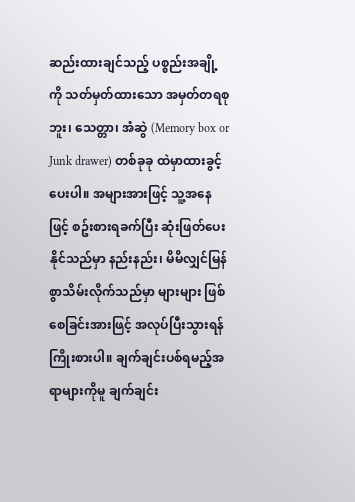ဆည်းထားချင်သည့် ပစ္စည်းအချို့ကို သတ်မှတ်ထားသော အမှတ်တရစုဘူး၊ သေတ္တာ၊ အံဆွဲ (Memory box or Junk drawer) တစ်ခုခု ထဲမှာထားခွင့်ပေးပါ။ အများအားဖြင့် သူ့အနေဖြင့် စဥ်းစားရခက်ပြီး ဆုံးဖြတ်ပေးနိုင်သည်မှာ နည်းနည်း၊ မိမိလျှင်မြန်စွာသိမ်းလိုက်သည်မှာ များများ ဖြစ်စေခြင်းအားဖြင့် အလုပ်ပြီးသွားရန် ကြိုးစားပါ။ ချက်ချင်းပစ်ရမည့်အရာများကိုမူ ချက်ချင်း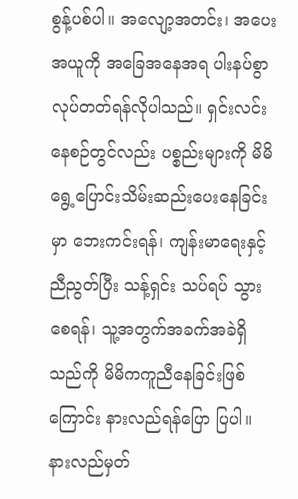စွန့်ပစ်ပါ။ အလျော့အတင်း၊ အပေးအယူကို အခြေအနေအရ ပါးနပ်စွာလုပ်တတ်ရန်လိုပါသည်။ ရှင်းလင်းနေစဉ်တွင်လည်း ပစ္စည်းများကို မိမိ ရွေ့ပြောင်းသိမ်းဆည်းပေးနေခြင်းမှာ ဘေးကင်းရန်၊ ကျန်းမာရေးနှင့်ညီညွတ်ပြီး သန့်ရှင်း သပ်ရပ် သွားစေရန်၊ သူ့အတွက်အခက်အခဲရှိသည်ကို မိမိကကူညီနေခြင်းဖြစ်ကြောင်း နားလည်ရန်ပြော ပြပါ။ နားလည်မှတ်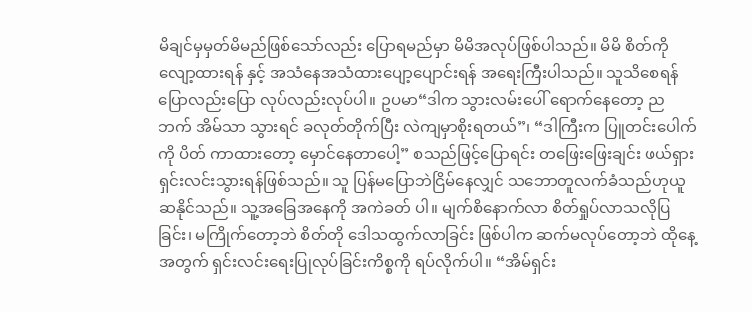မိချင်မှမှတ်မိမည်ဖြစ်သော်လည်း ပြောရမည်မှာ မိမိအလုပ်ဖြစ်ပါသည်။ မိမိ စိတ်ကိုလျော့ထားရန် နှင့် အသံနေအသံထားပျော့ပျောင်းရန် အရေးကြီးပါသည်။ သူသိစေရန် ပြောလည်းပြော လုပ်လည်းလုပ်ပါ။ ဥပမာ“ဒါက သွားလမ်းပေါ် ရောက်နေတော့ ညဘက် အိမ်သာ သွားရင် ခလုတ်တိုက်ပြီး လဲကျမှာစိုးရတယ်”၊ “ဒါကြီးက ပြူတင်းပေါက်ကို ပိတ် ကာထားတော့ မှောင်နေတာပေါ့” စသည်ဖြင့်ပြောရင်း တဖြေးဖြေးချင်း ဖယ်ရှားရှင်းလင်းသွားရန်ဖြစ်သည်။ သူ ပြန်မပြောဘဲငြိမ်နေလျှင် သဘောတူလက်ခံသည်ဟုယူဆနိုင်သည်။ သူ့အခြေအနေကို အကဲခတ် ပါ။ မျက်စိနောက်လာ စိတ်ရှုပ်လာသလိုပြခြင်း၊ မကြိုက်တော့ဘဲ စိတ်တို ဒေါသထွက်လာခြင်း ဖြစ်ပါက ဆက်မလုပ်တော့ဘဲ ထိုနေ့အတွက် ရှင်းလင်းရေးပြုလုပ်ခြင်းကိစ္စကို ရပ်လိုက်ပါ။ “အိမ်ရှင်း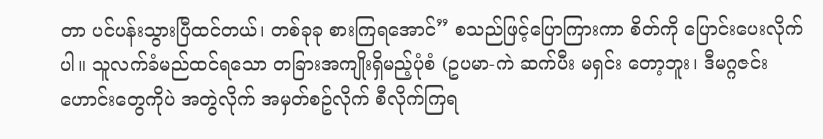တာ ပင်ပန်းသွားပြီထင်တယ်၊ တစ်ခုခု စားကြရအောင်” စသည်ဖြင့်ပြောကြားကာ စိတ်ကို ပြောင်းပေးလိုက်ပါ။ သူလက်ခံမည်ထင်ရသော တခြားအကျိုးရှိမည့်ပုံစံ (ဥပမာ-ကဲ ဆက်ပီး မရှင်း တော့ဘူး၊ ဒီမဂ္ဂဇင်းဟောင်းတွေကိုပဲ အတွဲလိုက် အမှတ်စဥ်လိုက် စီလိုက်ကြရ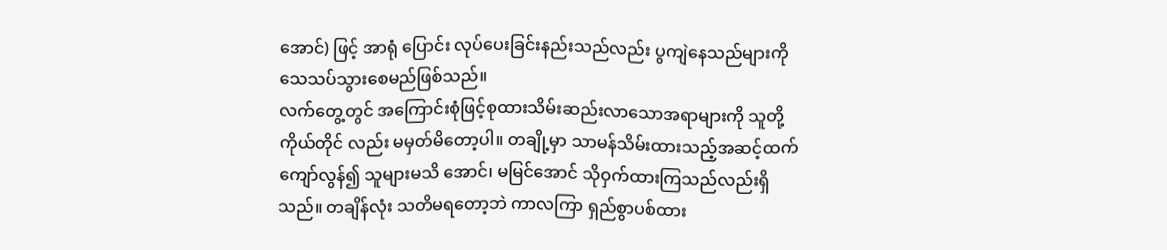အောင်) ဖြင့် အာရုံ ပြောင်း လုပ်ပေးခြင်းနည်းသည်လည်း ပွကျဲနေသည်များကို သေသပ်သွားစေမည်ဖြစ်သည်။
လက်တွေ့တွင် အကြောင်းစုံဖြင့်စုထားသိမ်းဆည်းလာသောအရာများကို သူတို့ကိုယ်တိုင် လည်း မမှတ်မိတော့ပါ။ တချို့မှာ သာမန်သိမ်းထားသည့်အဆင့်ထက်ကျော်လွန်၍ သူများမသိ အောင်၊ မမြင်အောင် သိုဝှက်ထားကြသည်လည်းရှိသည်။ တချိန်လုံး သတိမရတော့ဘဲ ကာလကြာ ရှည်စွာပစ်ထား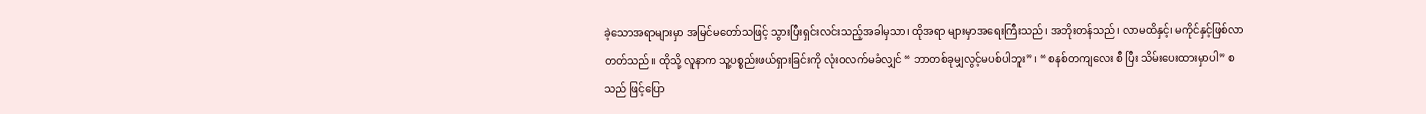ခဲ့သောအရာများမှာ အမြင်မတော်သဖြင့် သွားပြီးရှင်းလင်းသည့်အခါမှသာ၊ ထိုအရာ များမှာအရေးကြီးသည်၊ အဘိုးတန်သည်၊ လာမထိနှင့်၊ မကိုင်နှင့်ဖြစ်လာတတ်သည်။ ထိုသို့ လူနာက သူ့ပစ္စည်းဖယ်ရှားခြင်းကို လုံးဝလက်မခံလျှင် “ ဘာတစ်ခုမျှလွင့်မပစ်ပါဘူး” ၊ “ စနစ်တကျလေး စီ ပြီး သိမ်းပေးထားမှာပါ” စသည် ဖြင့်ပြော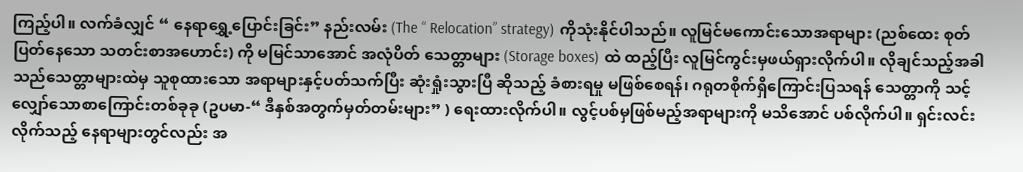ကြည့်ပါ။ လက်ခံလျှင် “ နေရာရွှေ့ပြောင်းခြင်း” နည်းလမ်း (The “ Relocation” strategy) ကိုသုံးနိုင်ပါသည်။ လူမြင်မကောင်းသောအရာများ (ညစ်ထေး စုတ်ပြတ်နေသော သတင်းစာအဟောင်း) ကို မမြင်သာအောင် အလုံပိတ် သေတ္တာများ (Storage boxes) ထဲ ထည့်ပြီး လူမြင်ကွင်းမှဖယ်ရှားလိုက်ပါ။ လိုချင်သည့်အခါ သည်သေတ္တာများထဲမှ သူစုထားသော အရာများနှင့်ပတ်သက်ပြီး ဆုံးရှုံးသွားပြီ ဆိုသည့် ခံစားရမှု မဖြစ်စေရန်၊ ဂရုတစိုက်ရှိကြောင်းပြသရန် သေတ္တာကို သင့်လျှော်သောစာကြောင်းတစ်ခုခု (ဥပမာ-“ ဒီနှစ်အတွက်မှတ်တမ်းများ” ) ရေးထားလိုက်ပါ။ လွင့်ပစ်မှဖြစ်မည့်အရာများကို မသိအောင် ပစ်လိုက်ပါ။ ရှင်းလင်းလိုက်သည့် နေရာများတွင်လည်း အ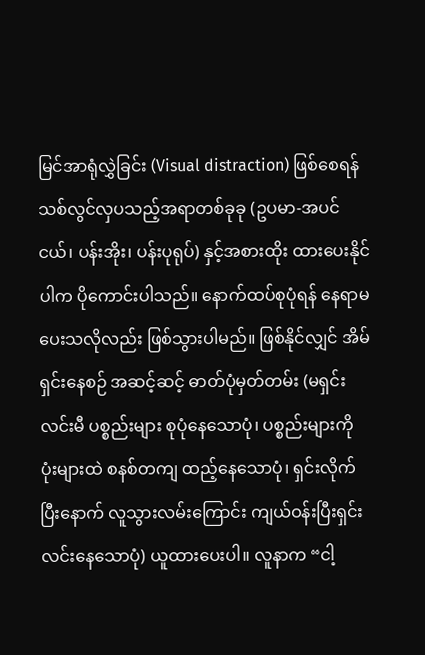မြင်အာရုံလွှဲခြင်း (Visual distraction) ဖြစ်စေရန် သစ်လွင်လှပသည့်အရာတစ်ခုခု (ဥပမာ-အပင်ငယ်၊ ပန်းအိုး၊ ပန်းပုရုပ်) နှင့်အစားထိုး ထားပေးနိုင်ပါက ပိုကောင်းပါသည်။ နောက်ထပ်စုပုံရန် နေရာမပေးသလိုလည်း ဖြစ်သွားပါမည်။ ဖြစ်နိုင်လျှင် အိမ်ရှင်းနေစဉ် အဆင့်ဆင့် ဓာတ်ပုံမှတ်တမ်း (မရှင်းလင်းမီ ပစ္စည်းများ စုပုံနေသောပုံ၊ ပစ္စည်းများကို ပုံးများထဲ စနစ်တကျ ထည့်နေသောပုံ၊ ရှင်းလိုက်ပြီးနောက် လူသွားလမ်းကြောင်း ကျယ်ဝန်းပြီးရှင်းလင်းနေသောပုံ) ယူထားပေးပါ။ လူနာက “ငါ့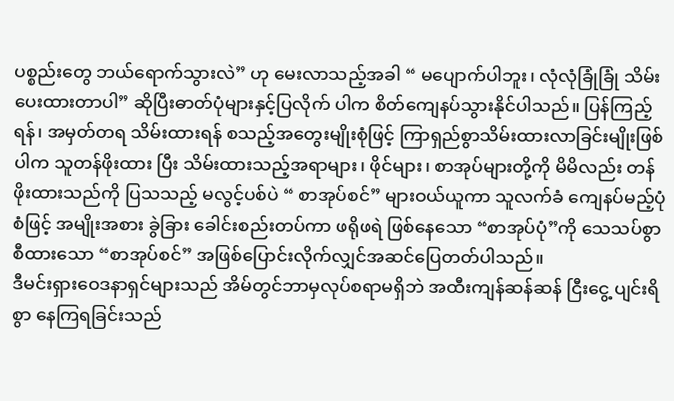ပစ္စည်းတွေ ဘယ်ရောက်သွားလဲ” ဟု မေးလာသည့်အခါ “ မပျောက်ပါဘူး၊ လုံလုံခြုံခြုံ သိမ်းပေးထားတာပါ” ဆိုပြီးဓာတ်ပုံများနှင့်ပြလိုက် ပါက စိတ်ကျေနပ်သွားနိုင်ပါသည်။ ပြန်ကြည့်ရန်၊ အမှတ်တရ သိမ်းထားရန် စသည့်အတွေးမျိုးစုံဖြင့် ကြာရှည်စွာသိမ်းထားလာခြင်းမျိုးဖြစ်ပါက သူတန်ဖိုးထား ပြီး သိမ်းထားသည့်အရာများ၊ ဖိုင်များ၊ စာအုပ်များတို့ကို မိမိလည်း တန်ဖိုးထားသည်ကို ပြသသည့် မလွင့်ပစ်ပဲ “ စာအုပ်စင်” များဝယ်ယူကာ သူလက်ခံ ကျေနပ်မည့်ပုံစံဖြင့် အမျိုးအစား ခွဲခြား ခေါင်းစည်းတပ်ကာ ဖရိုဖရဲ ဖြစ်နေသော “စာအုပ်ပုံ”ကို သေသပ်စွာစီထားသော “စာအုပ်စင်” အဖြစ်ပြောင်းလိုက်လျှင်အဆင်ပြေတတ်ပါသည်။
ဒီမင်းရှားဝေဒနာရှင်များသည် အိမ်တွင်ဘာမှလုပ်စရာမရှိဘဲ အထီးကျန်ဆန်ဆန် ငြီးငွေ့ ပျင်းရိစွာ နေကြရခြင်းသည်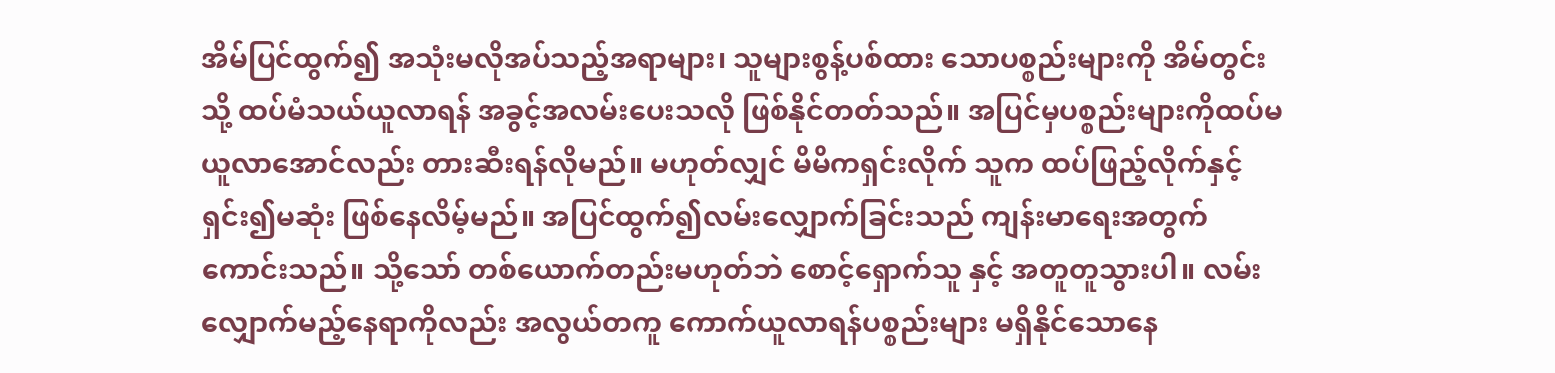အိမ်ပြင်ထွက်၍ အသုံးမလိုအပ်သည့်အရာများ၊ သူများစွန့်ပစ်ထား သောပစ္စည်းများကို အိမ်တွင်းသို့ ထပ်မံသယ်ယူလာရန် အခွင့်အလမ်းပေးသလို ဖြစ်နိုင်တတ်သည်။ အပြင်မှပစ္စည်းများကိုထပ်မယူလာအောင်လည်း တားဆီးရန်လိုမည်။ မဟုတ်လျှင် မိမိကရှင်းလိုက် သူက ထပ်ဖြည့်လိုက်နှင့် ရှင်း၍မဆုံး ဖြစ်နေလိမ့်မည်။ အပြင်ထွက်၍လမ်းလျှောက်ခြင်းသည် ကျန်းမာရေးအတွက်ကောင်းသည်။ သို့သော် တစ်ယောက်တည်းမဟုတ်ဘဲ စောင့်ရှောက်သူ နှင့် အတူတူသွားပါ။ လမ်းလျှောက်မည့်နေရာကိုလည်း အလွယ်တကူ ကောက်ယူလာရန်ပစ္စည်းများ မရှိနိုင်သောနေ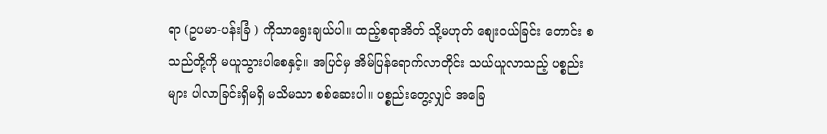ရာ (ဥပမာ-ပန်းခြံ ) ကိုသာရွေးချယ်ပါ။ ထည့်စရာအိတ် သို့မဟုတ် စျေးဝယ်ခြင်း တောင်း စသည်တို့ကို မယူသွားပါစေနှင့်။ အပြင်မှ အိမ်ပြန်ရောက်လာတိုင်း သယ်ယူလာသည့် ပစ္စည်းများ ပါလာခြင်းရှိမရှိ မသိမသာ စစ်ဆေးပါ။ ပစ္စည်းတွေ့လျှင် အခြေ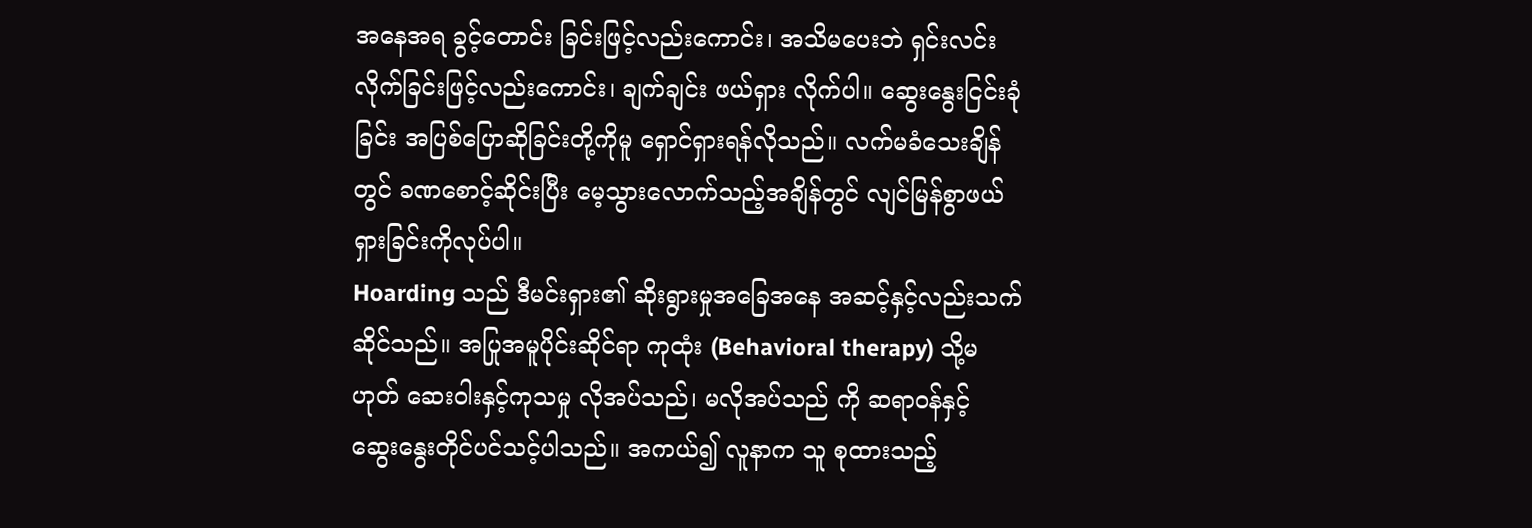အနေအရ ခွင့်တောင်း ခြင်းဖြင့်လည်းကောင်း၊ အသိမပေးဘဲ ရှင်းလင်းလိုက်ခြင်းဖြင့်လည်းကောင်း၊ ချက်ချင်း ဖယ်ရှား လိုက်ပါ။ ဆွေးနွေးငြင်းခုံခြင်း အပြစ်ပြောဆိုခြင်းတို့ကိုမူ ရှောင်ရှားရန်လိုသည်။ လက်မခံသေးချိန် တွင် ခဏစောင့်ဆိုင်းပြီး မေ့သွားလောက်သည့်အချိန်တွင် လျင်မြန်စွာဖယ်ရှားခြင်းကိုလုပ်ပါ။
Hoarding သည် ဒီမင်းရှား၏ ဆိုးရွားမှုအခြေအနေ အဆင့်နှင့်လည်းသက်ဆိုင်သည်။ အပြုအမူပိုင်းဆိုင်ရာ ကုထုံး (Behavioral therapy) သို့မဟုတ် ဆေးဝါးနှင့်ကုသမှု လိုအပ်သည်၊ မလိုအပ်သည် ကို ဆရာဝန်နှင့် ဆွေးနွေးတိုင်ပင်သင့်ပါသည်။ အကယ်၍ လူနာက သူ စုထားသည့်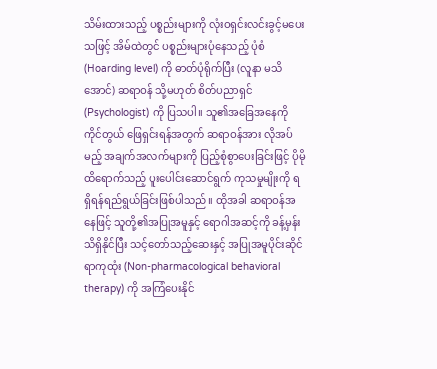သိမ်းထားသည့် ပစ္စည်းများကို လုံးဝရှင်းလင်းခွင့်မပေးသဖြင့် အိမ်ထဲတွင် ပစ္စည်းများပုံနေသည့် ပုံစံ (Hoarding level) ကို ဓာတ်ပုံရိုက်ပြီး (လူနာ မသိအောင်) ဆရာဝန် သို့မဟုတ် စိတ်ပညာရှင် (Psychologist) ကို ပြသပါ။ သူ၏အခြေအနေကို ကိုင်တွယ် ဖြေရှင်းရန်အတွက် ဆရာဝန်အား လိုအပ်မည့် အချက်အလက်များကို ပြည့်စုံစွာပေးခြင်းဖြင့် ပိုမိုထိရောက်သည့် ပူးပေါင်းဆောင်ရွက် ကုသမှုမျိုးကို ရရှိရန်ရည်ရွယ်ခြင်းဖြစ်ပါသည်။ ထိုအခါ ဆရာဝန်အနေဖြင့် သူတို့၏အပြုအမူနှင့် ရောဂါအဆင့်ကို ခန့်မှန်းသိရှိနိုင်ပြီး သင့်တော်သည့်ဆေးနှင့် အပြုအမူပိုင်းဆိုင်ရာကုထုံး (Non-pharmacological behavioral therapy) ကို အကြံပေးနိုင်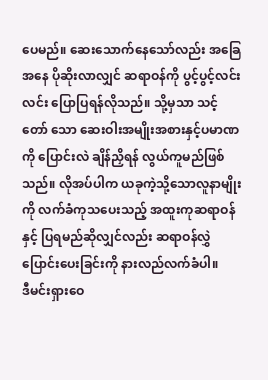ပေမည်။ ဆေးသောက်နေသော်လည်း အခြေအနေ ပိုဆိုးလာလျှင် ဆရာဝန်ကို ပွင့်ပွင့်လင်းလင်း ပြောပြရန်လိုသည်။ သို့မှသာ သင့်တော် သော ဆေးဝါးအမျိုးအစားနှင့်ပမာဏကို ပြောင်းလဲ ချိန်ညှိရန် လွယ်ကူမည်ဖြစ်သည်။ လိုအပ်ပါက ယခုကဲ့သို့သောလူနာမျိုးကို လက်ခံကုသပေးသည့် အထူးကုဆရာဝန်နှင့် ပြရမည်ဆိုလျှင်လည်း ဆရာဝန်လွှဲပြောင်းပေးခြင်းကို နားလည်လက်ခံပါ။
ဒီမင်းရှားဝေ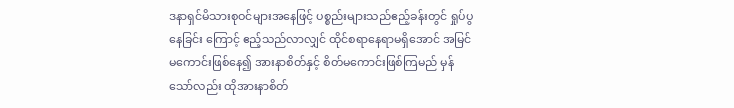ဒနာရှင်မိသားစုဝင်များအနေဖြင့် ပစ္စည်းများသည်ဧည့်ခန်းတွင် ရှုပ်ပွနေခြင်း ကြောင့် ဧည့်သည်လာလျှင် ထိုင်စရာနေရာမရှိအောင် အမြင်မကောင်းဖြစ်နေ၍ အားနာစိတ်နှင့် စိတ်မကောင်းဖြစ်ကြမည် မှန်သော်လည်း ထိုအားနာစိတ်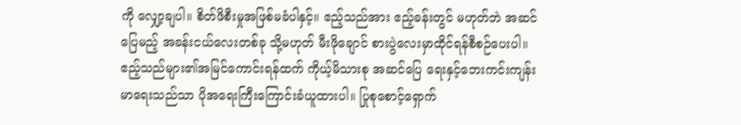ကို လျှော့ချပါ။ စိတ်ဖိစီးမှုအဖြစ်မခံပါနှင့်။ ဧည့်သည်အား ဧည့်ခန်းတွင် မဟုတ်ဘဲ အဆင်ပြေမည့် အခန်းငယ်လေးတစ်ခု သို့မဟုတ် မီးဖိုချောင် စားပွဲလေးမှာထိုင်ရန်စီစဉ်ပေးပါ။ ဧည့်သည်များ၏အမြင်ကောင်းရန်ထက် ကိုယ့်မိသားစု အဆင်ပြေ ရေးနှင့်ဘေးကင်းကျန်းမာရေးသည်သာ ပိုအရေးကြီးကြောင်းခံယူထားပါ။ ပြုစုစောင့်ရှောက်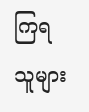ကြရ သူများ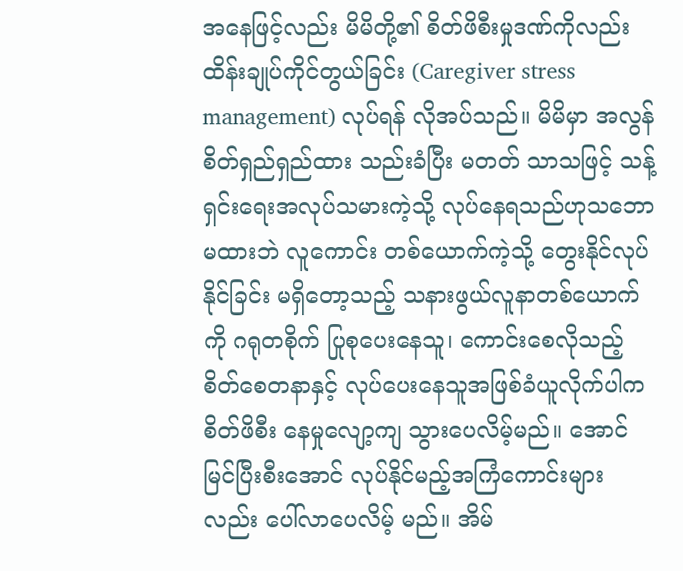အနေဖြင့်လည်း မိမိတို့၏ စိတ်ဖိစီးမှုဒဏ်ကိုလည်း ထိန်းချုပ်ကိုင်တွယ်ခြင်း (Caregiver stress management) လုပ်ရန် လိုအပ်သည်။ မိမိမှာ အလွန်စိတ်ရှည်ရှည်ထား သည်းခံပြီး မတတ် သာသဖြင့် သန့်ရှင်းရေးအလုပ်သမားကဲ့သို့ လုပ်နေရသည်ဟုသဘောမထားဘဲ လူကောင်း တစ်ယောက်ကဲ့သို့ တွေးနိုင်လုပ်နိုင်ခြင်း မရှိတော့သည့် သနားဖွယ်လူနာတစ်ယောက်ကို ဂရုတစိုက် ပြုစုပေးနေသူ၊ ကောင်းစေလိုသည့်စိတ်စေတနာနှင့် လုပ်ပေးနေသူအဖြစ်ခံယူလိုက်ပါက စိတ်ဖိစီး နေမှုလျော့ကျ သွားပေလိမ့်မည်။ အောင်မြင်ပြီးစီးအောင် လုပ်နိုင်မည့်အကြံကောင်းများလည်း ပေါ်လာပေလိမ့် မည်။ အိမ်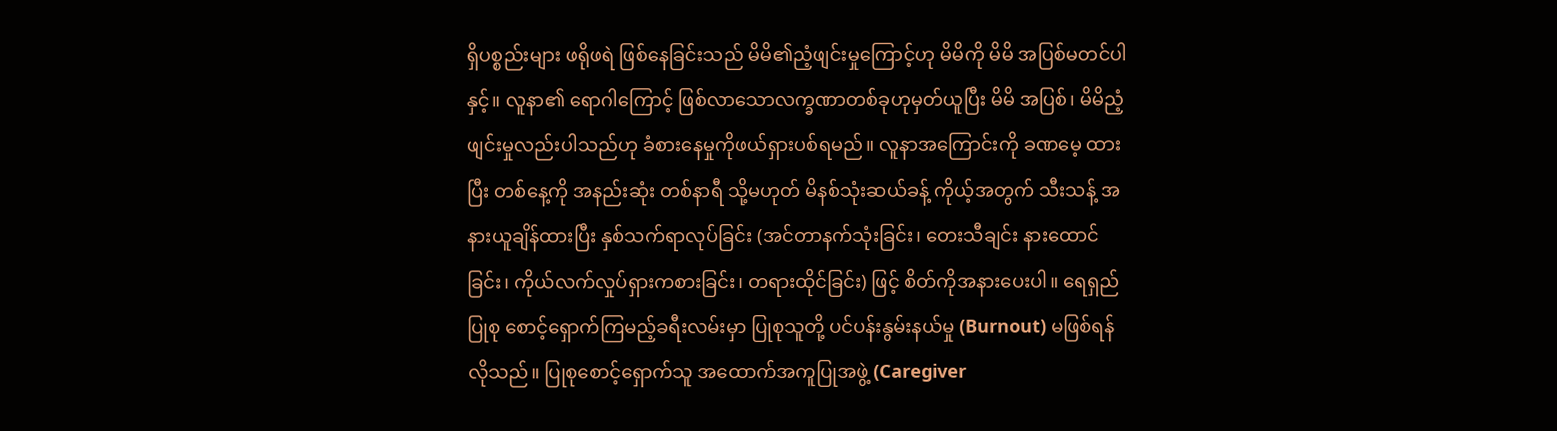ရှိပစ္စည်းများ ဖရိုဖရဲ ဖြစ်နေခြင်းသည် မိမိ၏ညံ့ဖျင်းမှုကြောင့်ဟု မိမိကို မိမိ အပြစ်မတင်ပါနှင့်။ လူနာ၏ ရောဂါကြောင့် ဖြစ်လာသောလက္ခဏာတစ်ခုဟုမှတ်ယူပြီး မိမိ အပြစ်၊ မိမိညံ့ဖျင်းမှုလည်းပါသည်ဟု ခံစားနေမှုကိုဖယ်ရှားပစ်ရမည်။ လူနာအကြောင်းကို ခဏမေ့ ထား ပြီး တစ်နေ့ကို အနည်းဆုံး တစ်နာရီ သို့မဟုတ် မိနစ်သုံးဆယ်ခန့် ကိုယ့်အတွက် သီးသန့် အနားယူချိန်ထားပြီး နှစ်သက်ရာလုပ်ခြင်း (အင်တာနက်သုံးခြင်း၊ တေးသီချင်း နားထောင်ခြင်း၊ ကိုယ်လက်လှုပ်ရှားကစားခြင်း၊ တရားထိုင်ခြင်း) ဖြင့် စိတ်ကိုအနားပေးပါ။ ရေရှည်ပြုစု စောင့်ရှောက်ကြမည့်ခရီးလမ်းမှာ ပြုစုသူတို့ ပင်ပန်းနွမ်းနယ်မှု (Burnout) မဖြစ်ရန်လိုသည်။ ပြုစုစောင့်ရှောက်သူ အထောက်အကူပြုအဖွဲ့ (Caregiver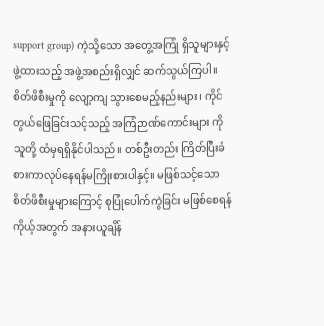support group) ကဲ့သို့သော အတွေ့အကြုံ ရှိသူများနှင့်ဖွဲ့ထားသည့် အဖွဲ့အစည်းရှိလျှင် ဆက်သွယ်ကြပါ။ စိတ်ဖိစီးမှုကို လျော့ကျ သွားစေမည့်နည်းများ၊ ကိုင်တွယ်ဖြေခြင်းသင့်သည့် အကြံဉာဏ်ကောင်းများ ကို သူတို့ ထံမှရရှိနိုင်ပါသည်။ တစ်ဦးတည်း ကြိတ်ပြီးခံစားကာလုပ်နေရန်မကြိုးစားပါနှင့်။ မဖြစ်သင့်သော စိတ်ဖိစီးမှုများကြောင့် စုပြုံပေါက်ကွဲခြင်း မဖြစ်စေရန် ကိုယ့်အတွက် အနားယူချိန်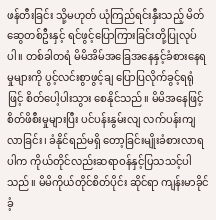ဖန်တီးခြင်း သို့မဟုတ် ယုံကြည်ရင်းနှီးသည့် မိတ်ဆွေတစ်ဦးနှင့် ရင်ဖွင့်ပြောကြားခြင်းတို့ပြုလုပ်ပါ။ တစ်ခါတရံ မိမိအိမ်အခြေအနေနှင့်ခံစားနေရမှုများကို ပွင့်လင်းစွာဖွင့်ချ ပြောပြလိုက်ခွင့်ရရုံဖြင့် စိတ်ပေါ့ပါးသွား စေနိုင်သည်။ မိမိအနေဖြင့်စိတ်ဖိစီးမှုများပြီး ပင်ပန်းနွမ်းလျ လက်ပန်းကျလာခြင်း၊ ခံနိုင်ရည်မရှိ တော့ခြင်းမျိုးခံစားလာရပါက ကိုယ်တိုင်လည်းဆရာဝန်နှင့်ပြသသင့်ပါသည်။ မိမိကိုယ်တိုင်စိတ်ပိုင်း ဆိုင်ရာ ကျန်းမာခိုင်ခံ့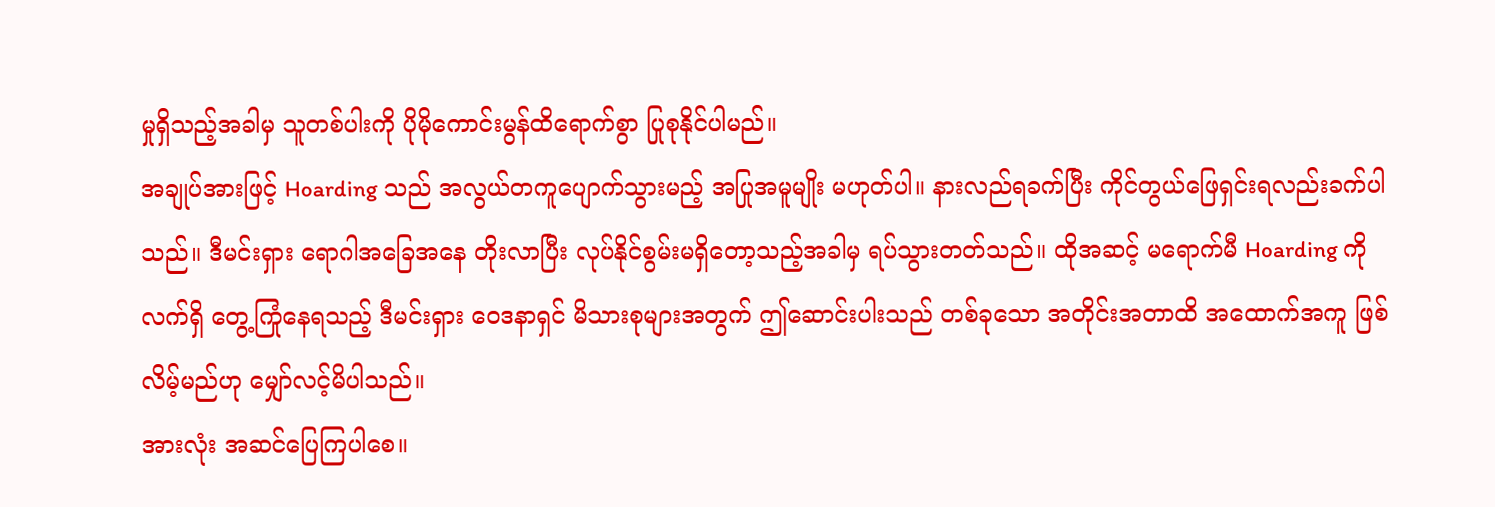မှုရှိသည့်အခါမှ သူတစ်ပါးကို ပိုမိုကောင်းမွန်ထိရောက်စွာ ပြုစုနိုင်ပါမည်။
အချုပ်အားဖြင့် Hoarding သည် အလွယ်တကူပျောက်သွားမည့် အပြုအမူမျိုး မဟုတ်ပါ။ နားလည်ရခက်ပြီး ကိုင်တွယ်ဖြေရှင်းရလည်းခက်ပါသည်။ ဒီမင်းရှား ရောဂါအခြေအနေ တိုးလာပြီး လုပ်နိုင်စွမ်းမရှိတော့သည့်အခါမှ ရပ်သွားတတ်သည်။ ထိုအဆင့် မရောက်မီ Hoarding ကို လက်ရှိ တွေ့ကြုံနေရသည့် ဒီမင်းရှား ဝေဒနာရှင် မိသားစုများအတွက် ဤဆောင်းပါးသည် တစ်ခုသော အတိုင်းအတာထိ အထောက်အကူ ဖြစ်လိမ့်မည်ဟု မျှော်လင့်မိပါသည်။
အားလုံး အဆင်ပြေကြပါစေ။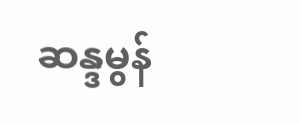ဆန္ဒမွန်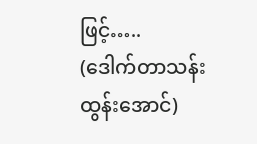ဖြင့်…..
(ဒေါက်တာသန်းထွန်းအောင်)